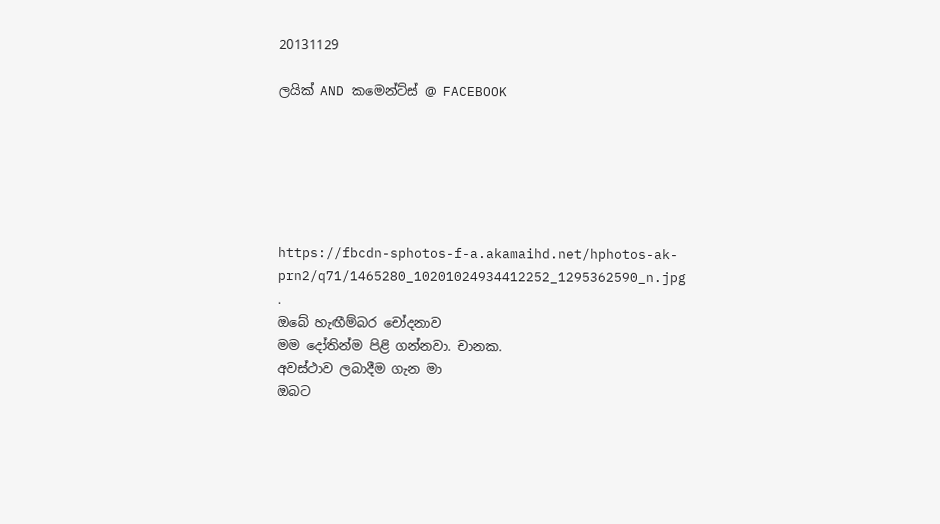20131129

ලයික් AND කමෙන්ට්ස් @ FACEBOOK






https://fbcdn-sphotos-f-a.akamaihd.net/hphotos-ak-prn2/q71/1465280_10201024934412252_1295362590_n.jpg
.
ඔබේ හැඟීම්බර චෝදනාව
මම දෝතින්ම පිළි ගන්නවා. චානක.
අවස්ථාව ලබාදීම ගැන මා
ඔබට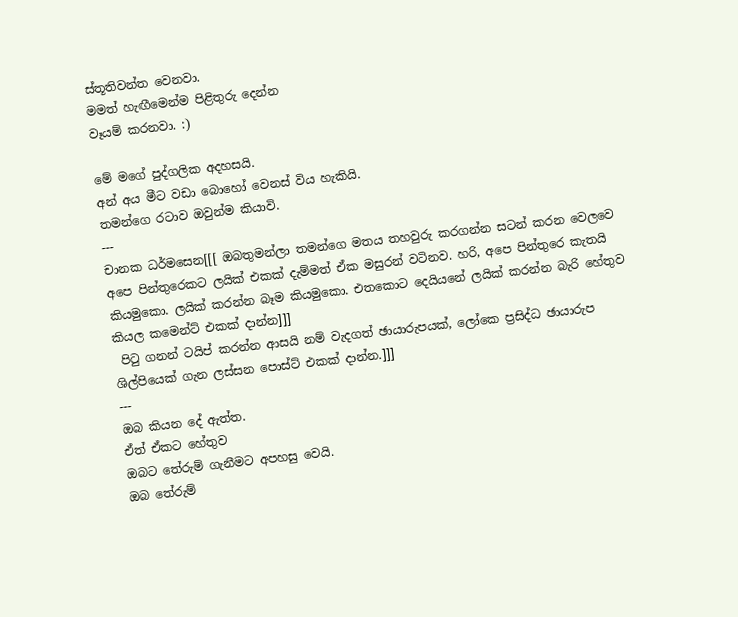ස්තූතිවන්ත වෙනවා.
මමත් හැඟීමෙන්ම පිළිතුරු දෙන්න
වෑයම් කරනවා. :)

මේ මගේ පුද්ගලික අදහසයි.
අන් අය මීට වඩා බොහෝ වෙනස් විය හැකියි.
තමන්ගෙ රටාව ඔවුන්ම කියාවි.
---
චානක ධර්මසෙන[[[ ඔබතුමන්ලා තමන්ගෙ මතය තහවුරු කරගන්න සටන් කරන වෙලවෙ අපෙ පින්තුරෙකට ලයික් එකක් දැම්මත් ඒක මසුරන් වටිනව. හරි, අපෙ පින්තුරෙ කැතයි කියමුකො. ලයික් කරන්න බෑම කියමුකො. එතකොට දෙයියනේ ලයික් කරන්න බැරි හේතුව කියල කමෙන්ට් එකක් දාන්න]]]
 පිටු ගනන් ටයිප් කරන්න ආසයි නම් වැදගත් ඡායාරුපයක්, ලෝකෙ ප්‍රසිද්ධ ඡායාරුප ශිල්පියෙක් ගැන ලස්සන පොස්ට් එකක් දාන්න.]]]
---
ඔබ කියන දේ ඇත්ත.
ඒත් ඒකට හේතුව
ඔබට තේරුම් ගැනීමට අපහසු වෙයි.
ඔබ තේරුම්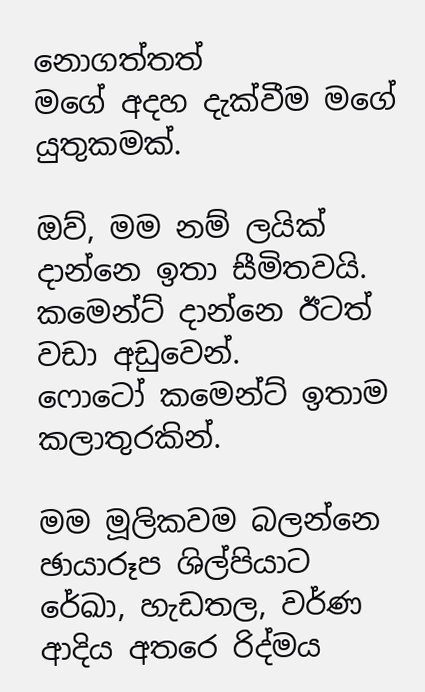නොගත්තත්
මගේ අදහ දැක්වීම මගේ යුතුකමක්.

ඔව්, මම නම් ලයික් දාන්නෙ ඉතා සීමිතවයි.
කමෙන්ට් දාන්නෙ ඊටත් වඩා අඩුවෙන්.
ෆොටෝ කමෙන්ට් ඉතාම කලාතුරකින්.

මම මූලිකවම බලන්නෙ
ඡායාරූප ශිල්පියාට
රේඛා, හැඩතල, වර්ණ ආදිය අතරෙ රිද්මය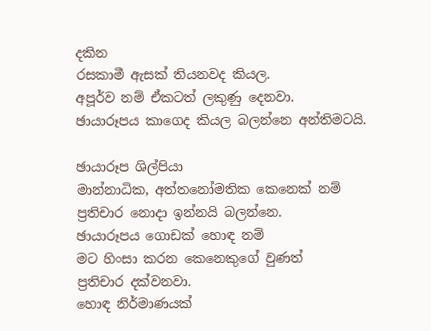දකින
රසකාමී ඇසක් තියනවද කියල.
අපූර්ව නම් ඒකටත් ලකුණු දෙනවා.
ඡායාරූපය කාගෙද කියල බලන්නෙ අන්තිමටයි.

ඡායාරූප ශිල්පියා
මාන්නාධික, අත්තනෝමතික කෙනෙක් නම්
ප්‍රතිචාර නොදා ඉන්නයි බලන්නෙ.
ඡායාරූපය ගොඩක් හොඳ නම්
මට හිංසා කරන කෙනෙකුගේ වුණත්
ප්‍රතිචාර දක්වනවා.
හොඳ නිර්මාණයක්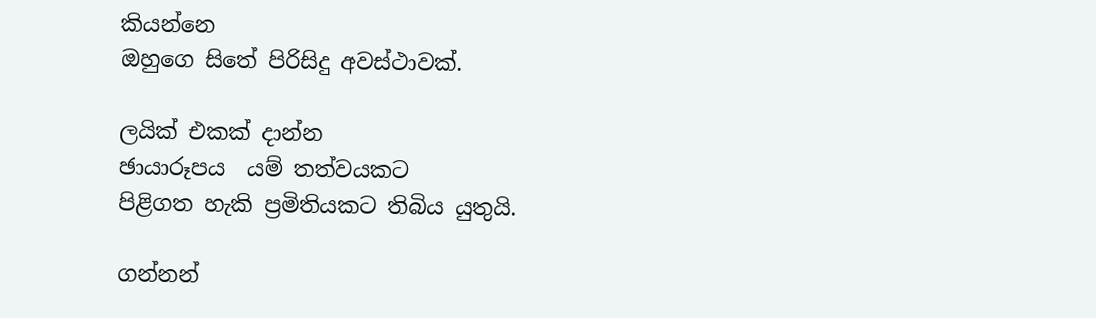කියන්නෙ
ඔහුගෙ සිතේ පිරිසිදු අවස්ථාවක්.

ලයික් එකක් දාන්න
ඡායාරූපය  යම් තත්වයකට
පිළිගත හැකි ප්‍රමිතියකට තිබිය යුතුයි.

ගන්නන්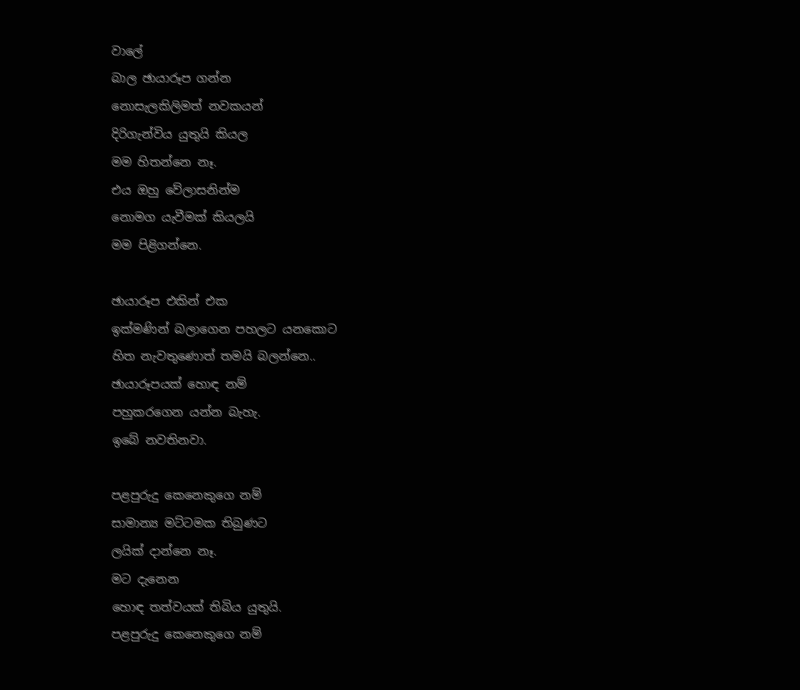වාලේ
බාල ඡායාරූප ගන්න
නොසැලකිලිමත් නවකයන්
දිරිගැන්විය යුතුයි කියල
මම හිතන්නෙ නෑ.
එය ඔහු වේලාසනින්ම
නොමග යැවීමක් කියලයි
මම පිළිගන්නෙ.

ඡායාරූප එකින් එක
ඉක්මණින් බලාගෙන පහලට යනකොට
හිත නැවතුණොත් තමයි බලන්නෙ..
ඡායාරූපයක් හොඳ නම්
පහුකරගෙන යන්න බැහැ.
ඉබේ නවතිනවා.

පළපුරුදු කෙනෙකුගෙ නම්
සාමාන්‍ය මට්ටමක තිබුණට
ලයික් දාන්නෙ නෑ.
මට දැනෙන
හොඳ තත්වයක් තිබිය යුතුයි.
පළපුරුදු කෙනෙකුගෙ නම්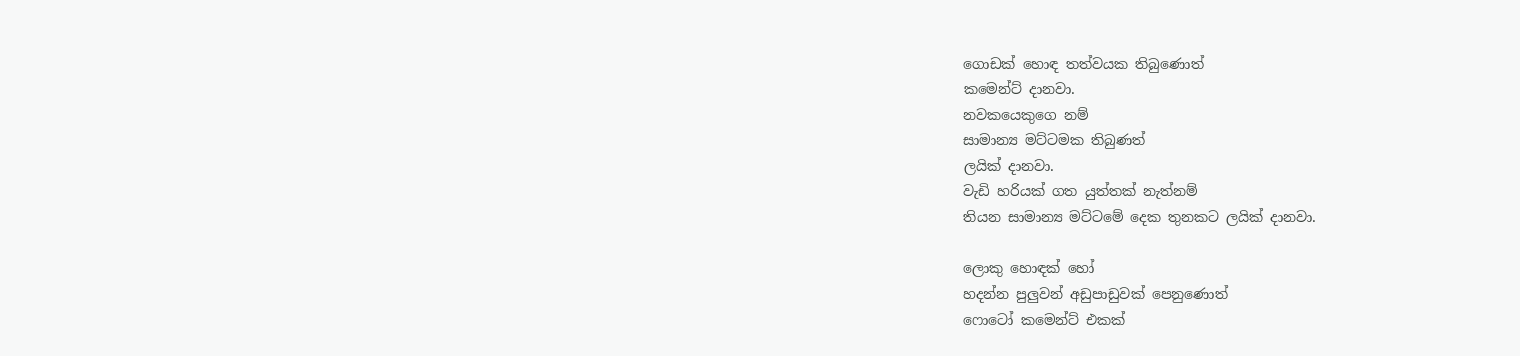ගොඩක් හොඳ තත්වයක තිබුණොත්
කමෙන්ට් දානවා.
නවකයෙකුගෙ නම්
සාමාන්‍ය මට්ටමක තිබුණත්
ලයික් දානවා.
වැඩි හරියක් ගත යුත්තක් නැත්නම්
තියන සාමාන්‍ය මට්ටමේ දෙක තුනකට ලයික් දානවා.

ලොකු හොඳක් හෝ
හදන්න පුලුවන් අඩුපාඩුවක් පෙනුණොත්
ෆොටෝ කමෙන්ට් එකක්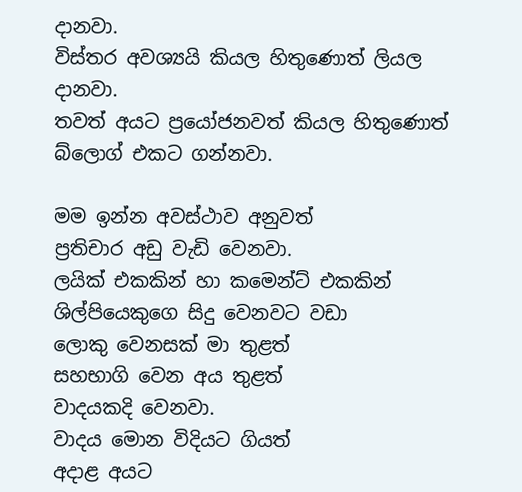දානවා.
විස්තර අවශ්‍යයි කියල හිතුණොත් ලියල දානවා.
තවත් අයට ප්‍රයෝජනවත් කියල හිතුණොත්
බ්ලොග් එකට ගන්නවා.

මම ඉන්න අවස්ථාව අනුවත්
ප්‍රතිචාර අඩු වැඩි වෙනවා.
ලයික් එකකින් හා කමෙන්ට් එකකින්
ශිල්පියෙකුගෙ සිදු වෙනවට වඩා
ලොකු වෙනසක් මා තුළත්
සහභාගි වෙන අය තුළත්
වාදයකදි වෙනවා.
වාදය මොන විදියට ගියත්
අදාළ අයට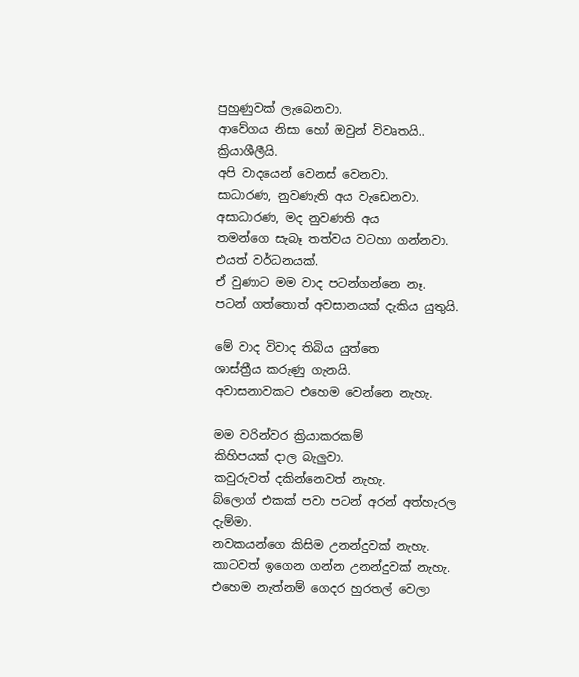පුහුණුවක් ලැබෙනවා.
ආවේගය නිසා හෝ ඔවුන් විවෘතයි..
ක්‍රියාශීලීයි.
අපි වාදයෙන් වෙනස් වෙනවා.
සාධාරණ, නුවණැති අය වැඩෙනවා.
අසාධාරණ, මද නුවණති අය
තමන්ගෙ සැබෑ තත්වය වටහා ගන්නවා.
එයත් වර්ධනයක්.
ඒ වුණාට මම වාද පටන්ගන්නෙ නෑ.
පටන් ගත්තොත් අවසානයක් දැකිය යුතුයි.

මේ වාද විවාද තිබිය යුත්තෙ
ශාස්ත්‍රීය කරුණු ගැනයි.
අවාසනාවකට එහෙම වෙන්නෙ නැහැ.

මම වරින්වර ක්‍රියාකරකම්
කිහිපයක් දාල බැලුවා.
කවුරුවත් දකින්නෙවත් නැහැ.
බ්ලොග් එකක් පවා පටන් අරන් අත්හැරල දැම්මා.
නවකයන්ගෙ කිසිම උනන්දුවක් නැහැ.
කාටවත් ඉගෙන ගන්න උනන්දුවක් නැහැ.
එහෙම නැත්නම් ගෙදර හුරතල් වෙලා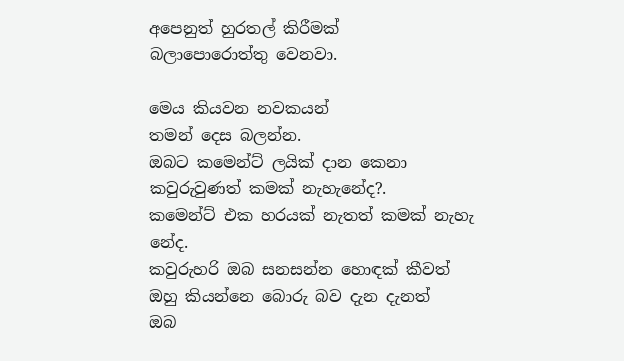අපෙනුත් හුරතල් කිරීමක්
බලාපොරොත්තු වෙනවා.

මෙය කියවන නවකයන්
තමන් දෙස බලන්න.
ඔබට කමෙන්ට් ලයික් දාන කෙනා
කවුරුවුණත් කමක් නැහැනේද?.
කමෙන්ට් එක හරයක් නැතත් කමක් නැහැ නේද.
කවුරුහරි ඔබ සනසන්න හොඳක් කීවත්
ඔහු කියන්නෙ බොරු බව දැන දැනත්
ඔබ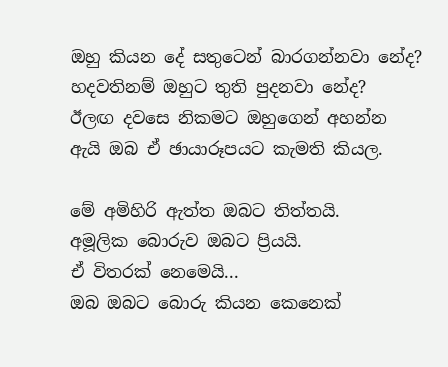ඔහු කියන දේ සතුටෙන් බාරගන්නවා නේද?
හදවතිනම් ඔහුට තුති පුදනවා නේද?
ඊලඟ දවසෙ නිකමට ඔහුගෙන් අහන්න
ඇයි ඔබ ඒ ඡායාරූපයට කැමති කියල.

මේ අමිහිරි ඇත්ත ඔබට තිත්තයි.
අමූලික බොරුව ඔබට ප්‍රියයි.
ඒ විතරක් නෙමෙයි...
ඔබ ඔබට බොරු කියන කෙනෙක්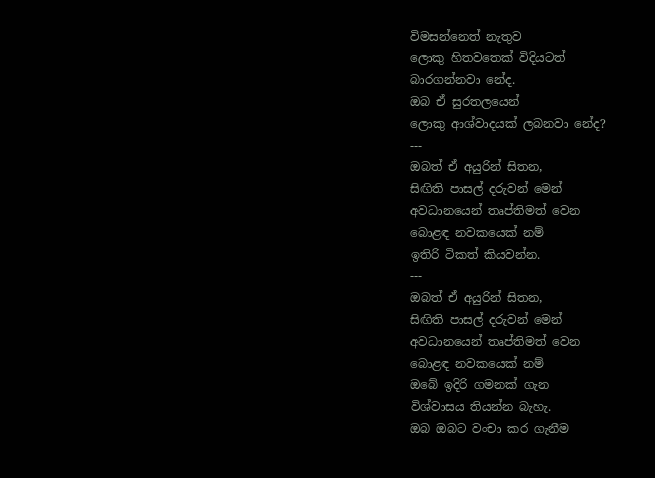විමසන්නෙත් නැතුව
ලොකු හිතවතෙක් විදියටත්
බාරගන්නවා නේද.
ඔබ ඒ සුරතලයෙන්
ලොකු ආශ්වාදයක් ලබනවා නේද?
---
ඔබත් ඒ අයුරින් සිතන,
සිඟිති පාසල් දරුවන් මෙන්
අවධානයෙන් තෘප්තිමත් වෙන
බොළඳ නවකයෙක් නම්
ඉතිරි ටිකත් කියවන්න.
---
ඔබත් ඒ අයුරින් සිතන,
සිඟිති පාසල් දරුවන් මෙන්
අවධානයෙන් තෘප්තිමත් වෙන
බොළඳ නවකයෙක් නම්
ඔබේ ඉදිරි ගමනක් ගැන
විශ්වාසය තියන්න බැහැ.
ඔබ ඔබට වංචා කර ගැනීම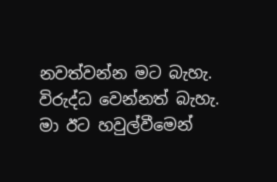නවත්වන්න මට බැහැ.
විරුද්ධ වෙන්නත් බැහැ.
මා ඊට හවුල්වීමෙන්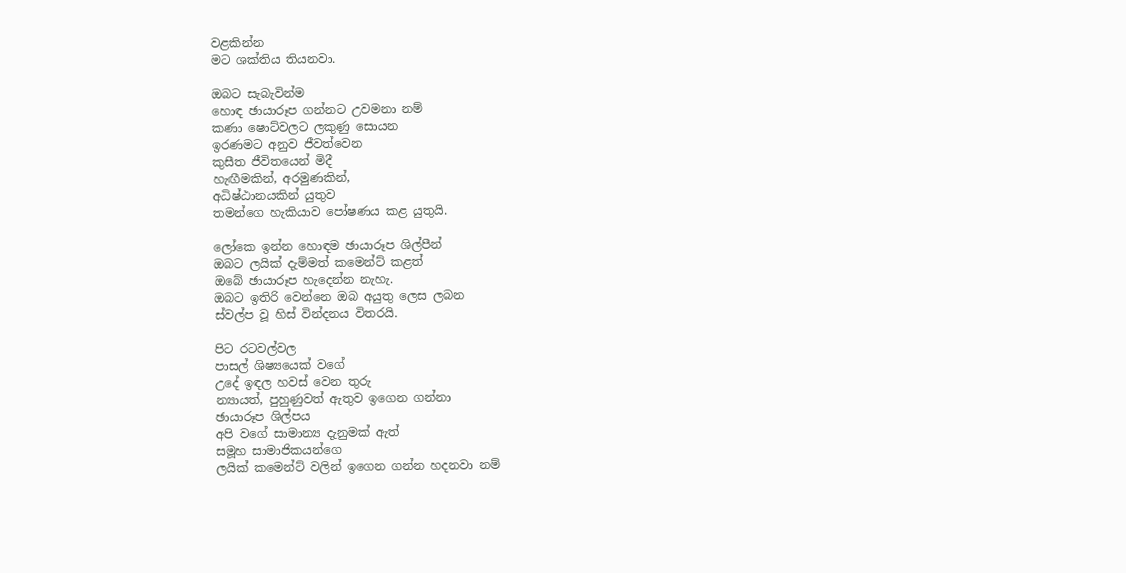වළකින්න
මට ශක්තිය තියනවා.

ඔබට සැබැවින්ම
හොඳ ඡායාරූප ගන්නට උවමනා නම්
කණා ෂොට්වලට ලකුණු සොයන
ඉරණමට අනුව ජීවත්වෙන
කුසීත ජීවිතයෙන් මිදී
හැඟීමකින්, අරමුණකින්,
අධිෂ්ඨානයකින් යුතුව
තමන්ගෙ හැකියාව පෝෂණය කළ යුතුයි.

ලෝකෙ ඉන්න හොඳම ඡායාරූප ශිල්පීන්
ඔබට ලයික් දැම්මත් කමෙන්ට් කළත්
ඔබේ ඡායාරූප හැදෙන්න නැහැ.
ඔබට ඉතිරි වෙන්නෙ ඔබ අයුතු ලෙස ලබන
ස්වල්ප වූ හිස් වින්දනය විතරයි.

පිට රටවල්වල
පාසල් ශිෂ්‍යයෙක් වගේ
උදේ ඉඳල හවස් වෙන තුරු
න්‍යායත්, පුහුණුවත් ඇතුව ඉගෙන ගන්නා
ඡායාරූප ශිල්පය
අපි වගේ සාමාන්‍ය දැනුමක් ඇත්
සමූහ සාමාජිකයන්ගෙ
ලයික් කමෙන්ට් වලින් ඉගෙන ගන්න හදනවා නම්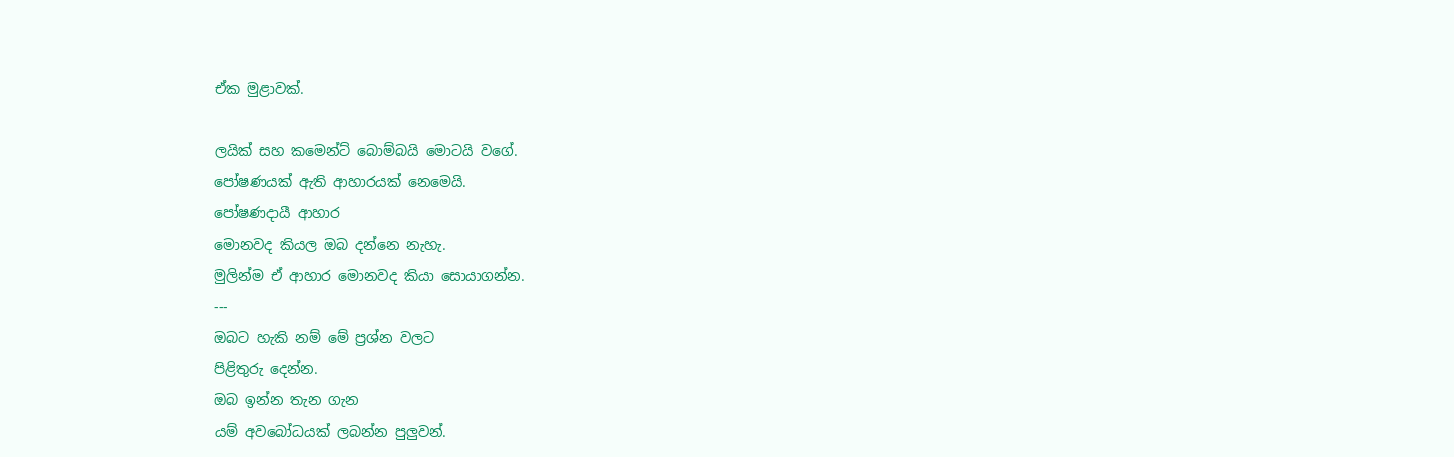ඒක මුළාවක්.

ලයික් සහ කමෙන්ට් බොම්බයි මොටයි වගේ.
පෝෂණයක් ඇති ආහාරයක් නෙමෙයි.
පෝෂණදායී ආහාර
මොනවද කියල ඔබ දන්නෙ නැහැ.
මුලින්ම ඒ ආහාර මොනවද කියා සොයාගන්න.
---
ඔබට හැකි නම් මේ ප්‍රශ්න වලට
පිළිතුරු දෙන්න.
ඔබ ඉන්න තැන ගැන
යම් අවබෝධයක් ලබන්න පුලුවන්.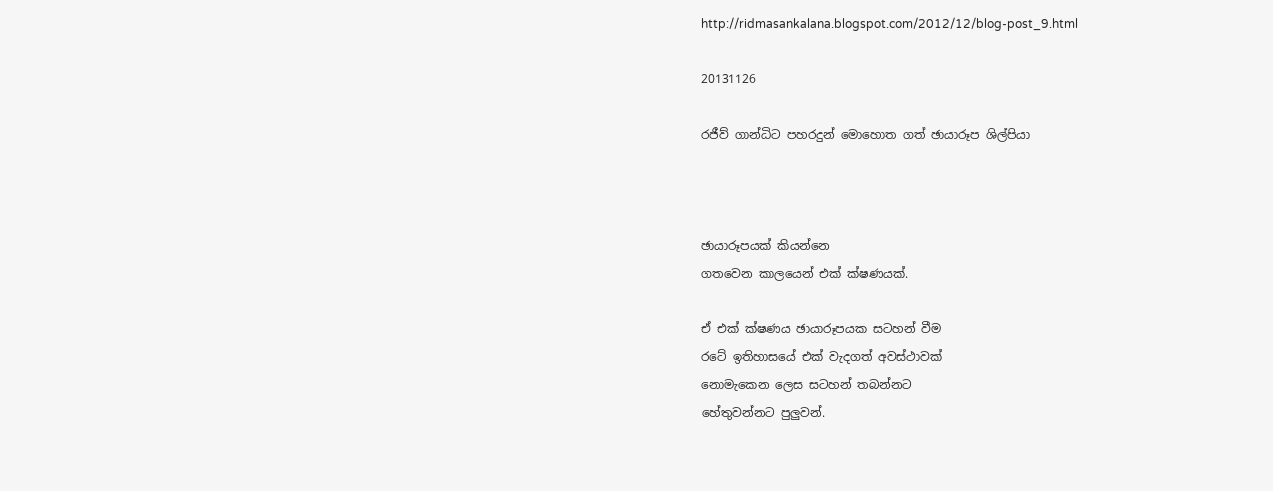http://ridmasankalana.blogspot.com/2012/12/blog-post_9.html

20131126

රජීව් ගාන්ධිට පහරදුන් මොහොත ගත් ඡායාරූප ශිල්පියා



ඡායාරූපයක් කියන්නෙ
ගතවෙන කාලයෙන් එක් ක්ෂණයක්.

ඒ එක් ක්ෂණය ඡායාරූපයක සටහන් වීම
රටේ ඉතිහාසයේ එක් වැදගත් අවස්ථාවක්
නොමැකෙන ලෙස සටහන් තබන්නට
හේතුවන්නට පුලුවන්.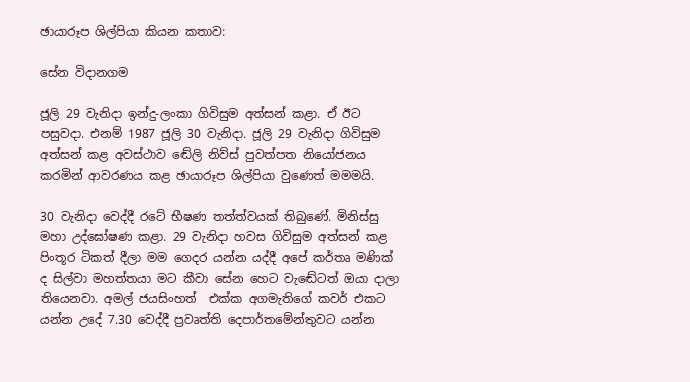ඡායාරූප ශිල්පියා කියන කතාව:

සේන විදානගම

ජූලි 29 වැනිදා ඉන්දු-ලංකා ගිවිසුම අත්සන් කළා. ඒ ඊට පසුවදා. එනම් 1987 ජූලි 30 වැනිදා. ජූලි 29 වැනිදා ගිවිසුම අත්සන් කළ අවස්ථාව ඬේලි නිව්ස් පුවත්පත නියෝජනය කරමින් ආවරණය කළ ඡායාරූප ශිල්පියා වුණෙත් මමමයි.

30 වැනිදා වෙද්දී රටේ භීෂණ තත්ත්වයක් තිබුණේ. මිනිස්සු මහා උද්ඝෝෂණ කළා. 29 වැනිදා හවස ගිවිසුම අත්සන් කළ පිංතූර ටිකත් දීලා මම ගෙදර යන්න යද්දී අපේ කර්තෘ මණික් ද සිල්වා මහත්තයා මට කීවා සේන හෙට වැඬේටත් ඔයා දාලා තියෙනවා. අමල් ජයසිංහත්  එක්ක අගමැතිගේ කවර් එකට යන්න උදේ 7.30 වෙද්දී ප්‍රවෘත්ති දෙපාර්තමේන්තුවට යන්න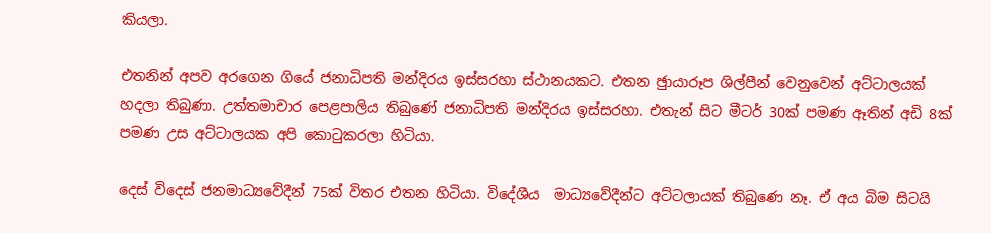කියලා.

එතනින් අපව අරගෙන ගියේ ජනාධිපති මන්දිරය ඉස්සරහා ස්ථානයකට. එතන ඡුායාරූප ශිල්පීන් වෙනුවෙන් අට්ටාලයක් හදලා තිබුණා. උත්තමාචාර පෙළපාලිය තිබුණේ ජනාධිපති මන්දිරය ඉස්සරහා. එතැන් සිට මීටර් 30ක් පමණ ඈතින් අඩි 8ක් පමණ උස අට්ටාලයක අපි කොටුකරලා හිටියා.

දෙස් විදෙස් ජනමාධ්‍යවේදීන් 75ක් විතර එතන හිටියා. විදේශීය  මාධ්‍යවේදීන්ට අට්ටලායක් තිබුණෙ නෑ. ඒ අය බිම සිටයි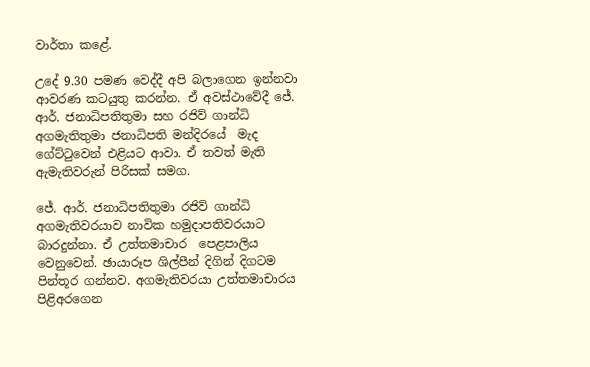වාර්තා කළේ.

උදේ 9.30 පමණ වෙද්දී අපි බලාගෙන ඉන්නවා ආවරණ කටයුතු කරන්න. ඒ අවස්ථාවේදී ජේ. ආර්. ජනාධිපතිතුමා සහ රජිව් ගාන්ධි අගමැතිතුමා ජනාධිපති මන්දිරයේ  මැද ගේට්ටුවෙන් එළියට ආවා. ඒ තවත් මැති ඇමැතිවරුන් පිරිසක් සමග.

ජේ. ආර්. ජනාධිපතිතුමා රජිව් ගාන්ධි අගමැතිවරයාව නාවික හමුදාපතිවරයාට බාරදුන්නා. ඒ උත්තමාචාර  පෙළපාලිය වෙනුවෙන්. ඡායාරූප ශිල්පීන් දිගින් දිගටම පින්තූර ගන්නව. අගමැතිවරයා උත්තමාචාරය පිළිඅරගෙන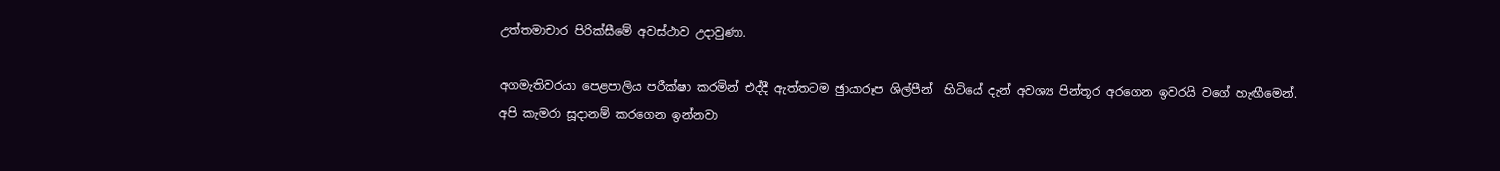උත්තමාචාර පිරික්සීමේ අවස්ථාව උදාවුණා.

අගමැතිවරයා පෙළපාලිය පරීක්ෂා කරමින් එද්දී ඇත්තටම ඡුායාරූප ශිල්පීන්  හිටියේ දැන් අවශ්‍ය පින්තූර අරගෙන ඉවරයි වගේ හැඟීමෙන්. අපි කැමරා සූදානම් කරගෙන ඉන්නවා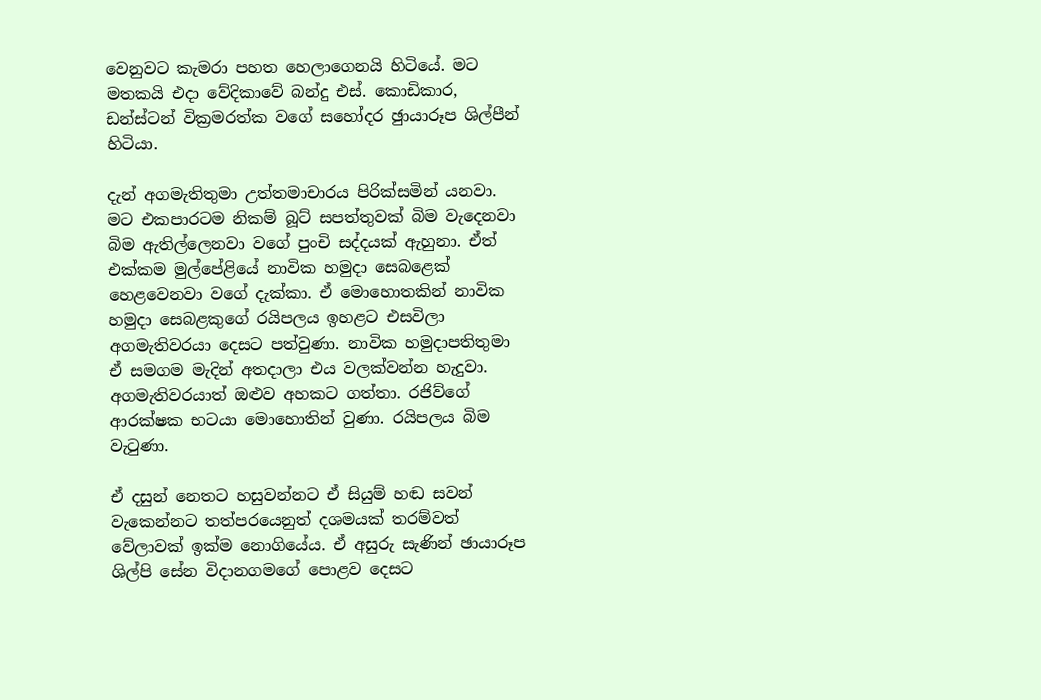වෙනුවට කැමරා පහත හෙලාගෙනයි හිටියේ. මට මතකයි එදා වේදිකාවේ බන්දු එස්. කොඩිකාර, ඩන්ස්ටන් වික්‍රමරත්ක වගේ සහෝදර ඡුායාරූප ශිල්පීන් හිටියා.

දැන් අගමැතිතුමා උත්තමාචාරය පිරික්සමින් යනවා. මට එකපාරටම නිකම් බූට් සපත්තුවක් බිම වැදෙනවා බිම ඇතිල්ලෙනවා වගේ පුංචි සද්දයක් ඇහුනා. ඒත් එක්කම මුල්පේළියේ නාවික හමුදා සෙබළෙක් හෙළවෙනවා වගේ දැක්කා. ඒ මොහොතකින් නාවික හමුදා සෙබළකුගේ රයිපලය ඉහළට එසවිලා අගමැතිවරයා දෙසට පත්වුණා. නාවික හමුදාපතිතුමා ඒ සමගම මැදින් අතදාලා එය වලක්වන්න හැදුවා. අගමැතිවරයාත් ඔළුව අහකට ගත්තා. රජිව්ගේ ආරක්ෂක භටයා මොහොතින් වුණා. රයිපලය බිම වැටුණා.

ඒ දසුන් නෙතට හසුවන්නට ඒ සියුම් හඬ සවන් වැකෙන්නට තත්පරයෙනුත් දශමයක් තරම්වත් වේලාවක් ඉක්ම නොගියේය. ඒ අසුරු සැණින් ඡායාරූප ශිල්පි සේන විදානගමගේ පොළව දෙසට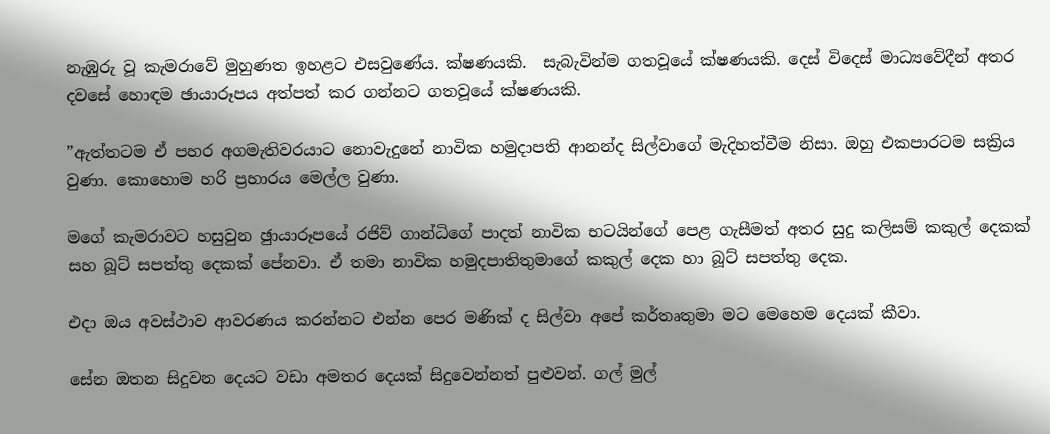නැඹුරු වූ කැමරාවේ මුහුණත ඉහළට එසවුණේය. ක්ෂණයකි.  සැබැවින්ම ගතවූයේ ක්ෂණයකි. දෙස් විදෙස් මාධ්‍යවේදීන් අතර දවසේ හොඳම ඡායාරූපය අත්පත් කර ගන්නට ගතවූයේ ක්ෂණයකි.

”ඇත්තටම ඒ පහර අගමැතිවරයාට නොවැදුනේ නාවික හමුදාපති ආනන්ද සිල්වාගේ මැදිහත්වීම නිසා. ඔහු එකපාරටම සක්‍රිය වුණා. කොහොම හරි ප්‍රහාරය මෙල්ල වුණා.

මගේ කැමරාවට හසුවුන ඡුායාරූපයේ රජිව් ගාන්ධිගේ පාදත් නාවික භටයින්ගේ පෙළ ගැසීමත් අතර සුදු කලිසම් කකුල් දෙකක් සහ බූට් සපත්තු දෙකක් පේනවා. ඒ තමා නාවික හමුදපාතිතුමාගේ කකුල් දෙක හා බූට් සපත්තු දෙක.

එදා ඔය අවස්ථාව ආවරණය කරන්නට එන්න පෙර මණික් ද සිල්වා අපේ කර්තෘතුමා මට මෙහෙම දෙයක් කීවා.

සේන ඔතන සිදුවන දෙයට වඩා අමතර දෙයක් සිදුවෙන්නත් පුළුවන්. ගල් මුල්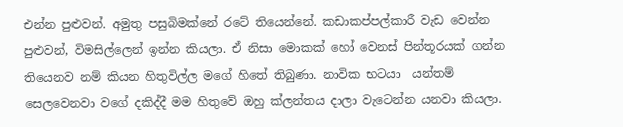එන්න පුළුවන්. අමුතු පසුබිමක්නේ රටේ තියෙන්නේ. කඩාකප්පල්කාරී වැඩ වෙන්න පුළුවන්, විමසිල්ලෙන් ඉන්න කියලා. ඒ නිසා මොකක් හෝ වෙනස් පින්තූරයක් ගන්න තියෙනව නම් කියන හිතුවිල්ල මගේ හිතේ තිබුණා. නාවික භටයා  යන්තම් සෙලවෙනවා වගේ දකිද්දී මම හිතුවේ ඔහු ක්ලන්තය දාලා වැටෙන්න යනවා කියලා.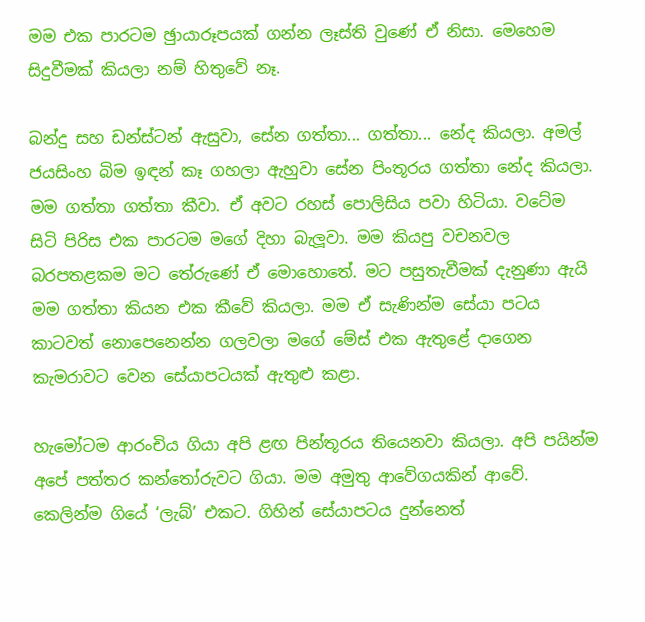මම එක පාරටම ඡුායාරූපයක් ගන්න ලෑස්ති වුණේ ඒ නිසා. මෙහෙම සිදුවීමක් කියලා නම් හිතුවේ නෑ.

බන්දු සහ ඩන්ස්ටන් ඇසුවා, සේන ගත්තා... ගත්තා... නේද කියලා. අමල් ජයසිංහ බිම ඉඳන් කෑ ගහලා ඇහුවා සේන පිංතූරය ගත්තා නේද කියලා. මම ගත්තා ගත්තා කීවා. ඒ අවට රහස් පොලිසිය පවා හිටියා. වටේම සිටි පිරිස එක පාරටම මගේ දිහා බැලූවා. මම කියපු වචනවල  බරපතළකම මට තේරුණේ ඒ මොහොතේ. මට පසුතැවීමක් දැනුණා ඇයි මම ගත්තා කියන එක කීවේ කියලා. මම ඒ සැණින්ම සේයා පටය කාටවත් නොපෙනෙන්න ගලවලා මගේ මේස් එක ඇතුළේ දාගෙන කැමරාවට වෙන සේයාපටයක් ඇතුළු කළා.

හැමෝටම ආරංචිය ගියා අපි ළඟ පින්තූරය තියෙනවා කියලා. අපි පයින්ම අපේ පත්තර කන්තෝරුවට ගියා. මම අමුතු ආවේගයකින් ආවේ. කෙලින්ම ගියේ ‘ලැබ්’ එකට. ගිහින් සේයාපටය දුන්නෙත්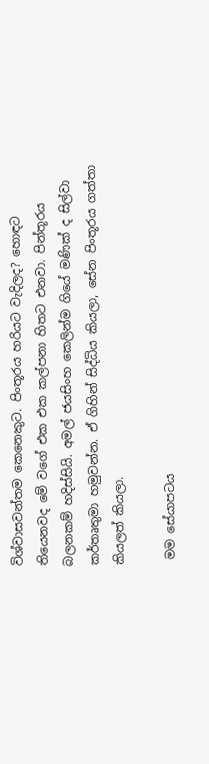විශ්වාසවන්තම කෙනෙකුට. පිංතූරය හරියට වැදිලද? හොඳට තියෙනවද මේ වගේ එක එක කල්පනා හිතට එනවා. පින්තූරය බලනකම් හදිස්සියි. අමල් ජයසිංහ කෙලින්ම ගියේ මණික් ද සිල්වා කර්තෘතුමා හමුවන්න. ඒ ගිහින් සිද්ධිය කියලා, සේන පිංතූරය ගත්තා කියලත් කියලා.

 මම සේයාපටය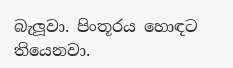බැලූවා. පිංතූරය හොඳට තියෙනවා.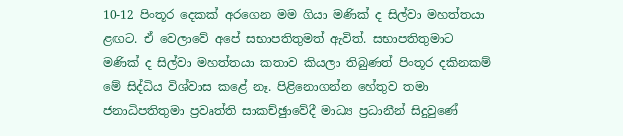10-12 පිංතූර දෙකක් අරගෙන මම ගියා මණික් ද සිල්වා මහත්තයා ළඟට. ඒ වෙලාවේ අපේ සභාපතිතුමත් ඇවිත්. සභාපතිතුමාට මණික් ද සිල්වා මහත්තයා කතාව කියලා තිබුණත් පිංතූර දකිනකම් මේ සිද්ධිය විශ්වාස කළේ නෑ. පිළිනොගන්න හේතුව තමා ජනාධිපතිතුමා ප්‍රවෘත්ති සාකච්ඡුාවේදී මාධ්‍ය ප්‍රධානීන් සිදුවුණේ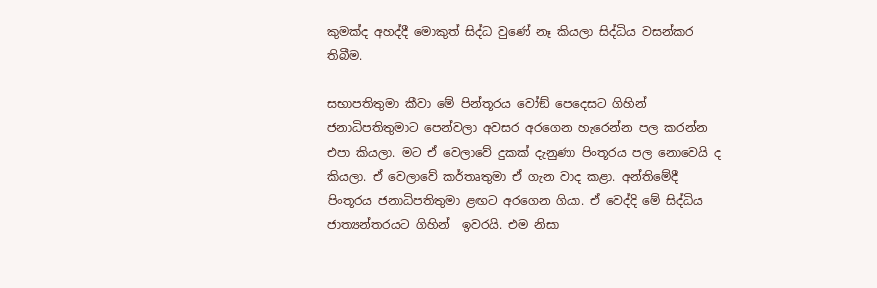කුමක්ද අහද්දී මොකුත් සිද්ධ වුණේ නෑ කියලා සිද්ධිය වසන්කර තිබීම.

සභාපතිතුමා කීවා මේ පින්තූරය වෝඞ් පෙදෙසට ගිහින් ජනාධිපතිතුමාට පෙන්වලා අවසර අරගෙන හැරෙන්න පල කරන්න එපා කියලා. මට ඒ වෙලාවේ දුකක් දැනුණා පිංතූරය පල නොවෙයි ද කියලා. ඒ වෙලාවේ කර්තෘතුමා ඒ ගැන වාද කළා. අන්තිමේදී පිංතූරය ජනාධිපතිතුමා ළඟට අරගෙන ගියා. ඒ වෙද්දි මේ සිද්ධිය ජාත්‍යන්තරයට ගිහින්  ඉවරයි. එම නිසා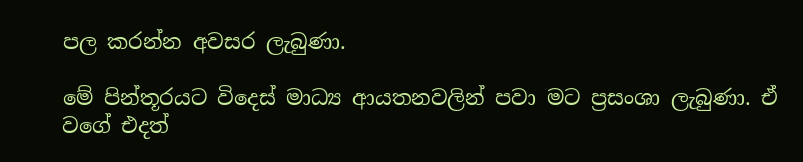පල කරන්න අවසර ලැබුණා.

මේ පින්තූරයට විදෙස් මාධ්‍ය ආයතනවලින් පවා මට ප්‍රසංශා ලැබුණා. ඒ වගේ එදත්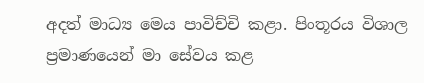අදත් මාධ්‍ය මෙය පාවිච්චි කළා. පිංතූරය විශාල ප්‍රමාණයෙන් මා සේවය කළ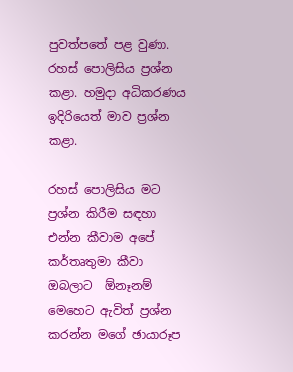පුවත්පතේ පළ වුණා. රහස් පොලිසිය ප්‍රශ්න කළා. හමුදා අධිකරණය ඉදිරියෙත් මාව ප්‍රශ්න කළා.

රහස් පොලිසිය මට ප්‍රශ්න කිරීම සඳහා එන්න කීවාම අපේ කර්තෘතුමා කීවා ඔබලාට  ඕනෑනම් මෙහෙට ඇවිත් ප්‍රශ්න කරන්න මගේ ඡායාරූප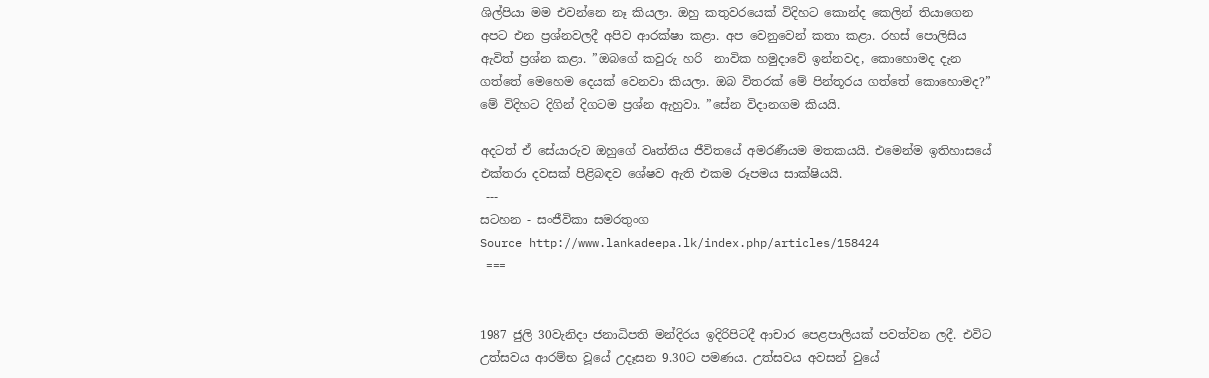ශිල්පියා මම එවන්නෙ නෑ කියලා. ඔහු කතුවරයෙක් විදිහට කොන්ද කෙලින් තියාගෙන අපට එන ප්‍රශ්නවලදී අපිව ආරක්ෂා කළා. අප වෙනුවෙන් කතා කළා. රහස් පොලිසිය ඇවිත් ප්‍රශ්න කළා. ”ඔබගේ කවුරු හරි  නාවික හමුදාවේ ඉන්නවද, කොහොමද දැන ගත්තේ මෙහෙම දෙයක් වෙනවා කියලා. ඔබ විතරක් මේ පින්තූරය ගත්තේ කොහොමද?” මේ විදිහට දිගින් දිගටම ප්‍රශ්න ඇහුවා. ”සේන විදානගම කියයි.

අදටත් ඒ සේයාරුව ඔහුගේ වෘත්තිය ජීවිතයේ අමරණීයම මතකයයි. එමෙන්ම ඉතිහාසයේ එක්තරා දවසක් පිළිබඳව ශේෂව ඇති එකම රූපමය සාක්ෂියයි.
 ---
සටහන - සංජීවිකා සමරතුංග
Source http://www.lankadeepa.lk/index.php/articles/158424
 ===


1987 ජුලි 30වැනිදා ජනාධිපති මන්දිරය ඉදිරිපිටදී ආචාර පෙළපාලියක් පවත්වන ලදී. එවිට උත්සවය ආරම්භ වූයේ උදෑසන 9.30ට පමණය. උත්සවය අවසන් වුයේ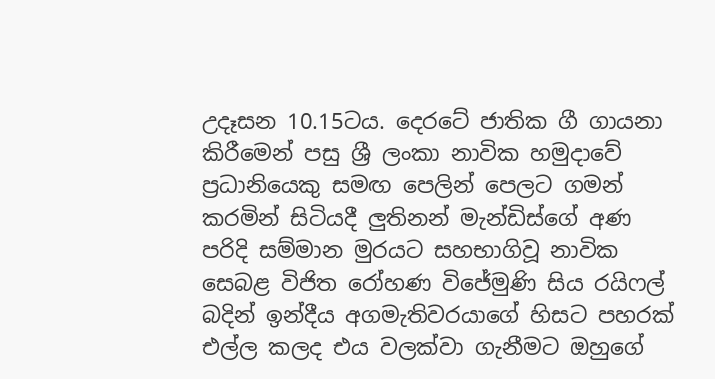උදෑසන 10.15ටය. දෙරටේ ජාතික ගී ගායනා කිරීමෙන් පසු ශ්‍රී ලංකා නාවික හමුදාවේ ප්‍රධානියෙකු සමඟ පෙලින් පෙලට ගමන් කරමින් සිටියදී ලුතිනන් මැන්ඩිස්ගේ අණ පරිදි සම්මාන මුරයට සහභාගිවූ නාවික සෙබළ විජිත රෝහණ විජේමුණි සිය රයිෆල් බදින් ඉන්දීය අගමැතිවරයාගේ හිසට පහරක් එල්ල කලද එය වලක්වා ගැනීමට ඔහුගේ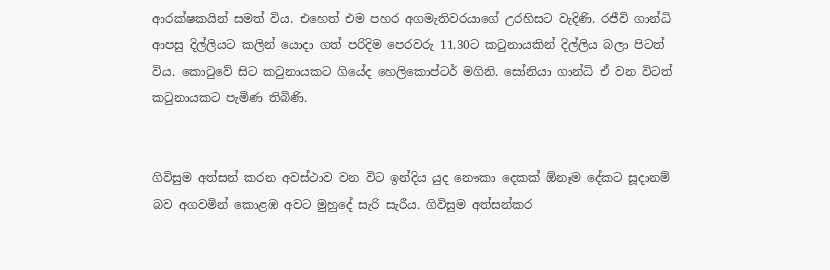ආරක්ෂකයින් සමත් විය. එහෙත් එම පහර අගමැතිවරයාගේ උරහිසට වැදිණි. රජීවි ගාන්ධි ආපසු දිල්ලියට කලින් යොදා ගත් පරිදිම පෙරවරු 11.30ට කටුනායකින් දිල්ලිය බලා පිටත් විය. කොටුවේ සිට කටුනායකට ගියේද හෙලිකොප්ටර් මගිනි. සෝනියා ගාන්ධි ඒ වන විටත් කටුනායකට පැමිණ තිබිණි.


ගිවිසුම අත්සන් කරන අවස්ථාව වන විට ඉන්දිය යුද නෞකා දෙකක් ඕනෑම දේකට සූදානම් බව අගවමින් කොළඹ අවට මුහුදේ සැරි සැරීය. ගිවිසුම අත්සන්කර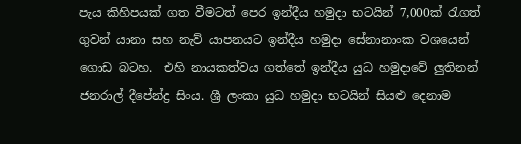පැය කිහිපයක් ගත වීමටත් පෙර ඉන්දීය හමුදා භටයින් 7,000ක් රැගත් ගුවන් යානා සහ නැව් යාපනයට ඉන්දීය හමුදා සේනානාංක වශයෙන් ගොඩ බටහ.  එහි නායකත්වය ගත්තේ ඉන්දීය යුධ හමුදාවේ ලුතිනන් ජනරාල් දීපේන්ද්‍ර සිංය. ශ්‍රී ලංකා යුධ හමුදා භටයින් සියළු දෙනාම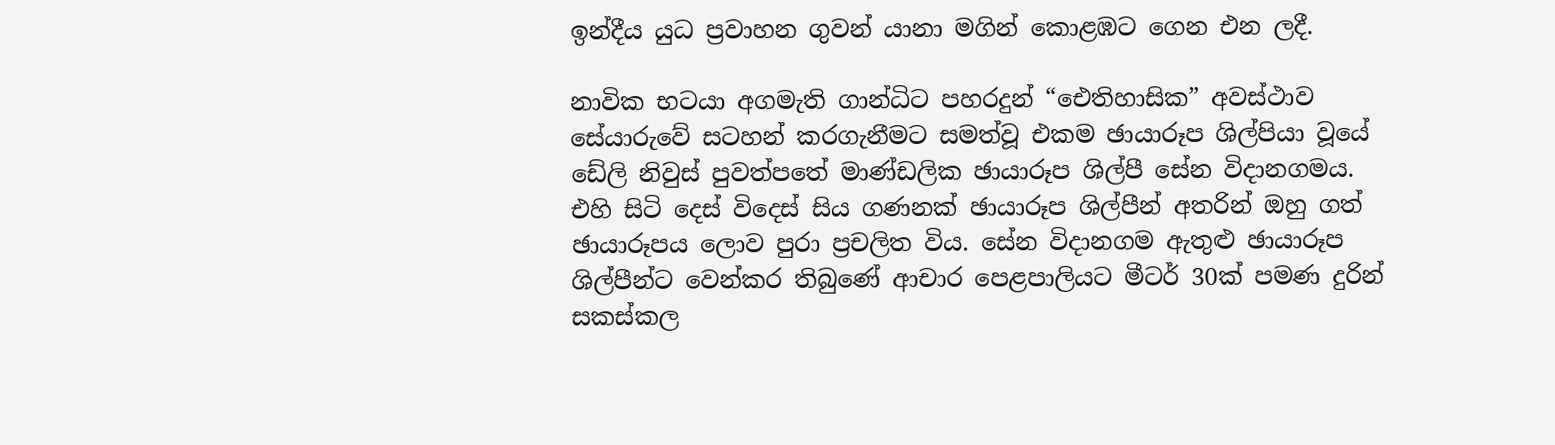ඉන්දීය යුධ ප්‍රවාහන ගුවන් යානා මගින් කොළඹට ගෙන එන ලදී.

නාවික භටයා අගමැති ගාන්ධිට පහරදුන් “ඓතිහාසික” අවස්ථාව සේයාරුවේ සටහන් කරගැනීමට සමත්වූ එකම ඡායාරූප ශිල්පියා වූයේ ඩේලි නිවුස් පුවත්පතේ මාණ්ඩලික ඡායාරූප ශිල්පී සේන විදානගමය. එහි සිටි දෙස් විදෙස් සිය ගණනක් ඡායාරූප ශිල්පීන් අතරින් ඔහු ගත් ඡායාරූපය ලොව පුරා ප්‍රචලිත විය. සේන විදානගම ඇතුළු ඡායාරූප ශිල්පීන්ට වෙන්කර තිබුණේ ආචාර පෙළපාලියට මීටර් 30ක් පමණ දුරින් සකස්කල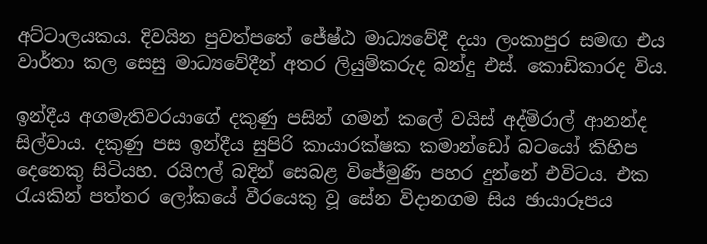අට්ටාලයකය. දිවයින පුවත්පතේ ජේෂ්ඨ මාධ්‍යවේදී දයා ලංකාපුර සමඟ එය වාර්තා කල සෙසු මාධ්‍යවේදීන් අතර ලියුම්කරුද බන්දු එස්. කොඩිකාරද විය.

ඉන්දීය අගමැතිවරයාගේ දකුණු පසින් ගමන් කලේ වයිස් අද්මිරාල් ආනන්ද සිල්වාය. දකුණු පස ඉන්දීය සුපිරි කායාරක්ෂක කමාන්ඩෝ බටයෝ කිහිප දෙනෙකු සිටියහ. රයිෆල් බදින් සෙබළ විජේමුණි පහර දුන්නේ එවිටය. එක රැයකින් පත්තර ලෝකයේ වීරයෙකු වූ සේන විදානගම සිය ඡායාරූපය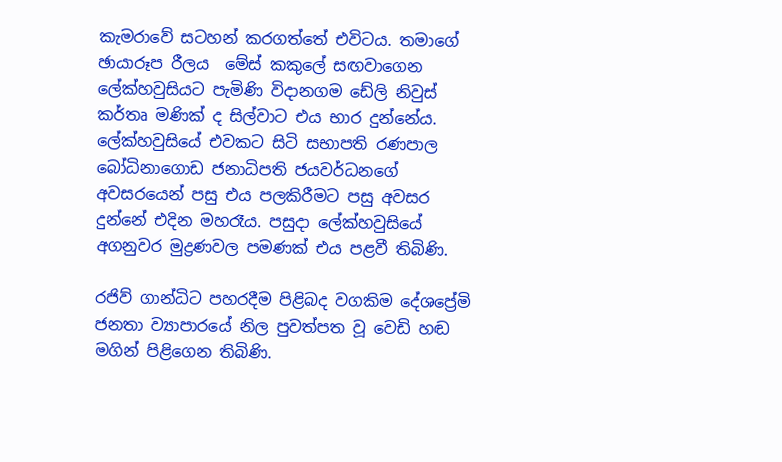කැමරාවේ සටහන් කරගත්තේ එවිටය. තමාගේ ඡායාරූප රීලය  මේස් කකුලේ සඟවාගෙන ලේක්හවුසියට පැමිණි විදානගම ඩේලි නිවුස් කර්තෘ මණික් ද සිල්වාට එය භාර දුන්නේය. ලේක්හවුසියේ එවකට සිටි සභාපති රණපාල බෝධිනාගොඩ ජනාධිපති ජයවර්ධනගේ අවසරයෙන් පසු එය පලකිරීමට පසු අවසර දුන්නේ එදින මහරෑය. පසුදා ලේක්හවුසියේ අගනුවර මුද්‍රණවල පමණක් එය පළවී තිබිණි.

රජිව් ගාන්ධිට පහරදීම පිළිබද වගකිම දේශ‍ප්‍රේමි ජනතා ව්‍යාපාරයේ නිල පුවත්පත වූ වෙඩි හඬ මගින් පිළිගෙන තිබිණි.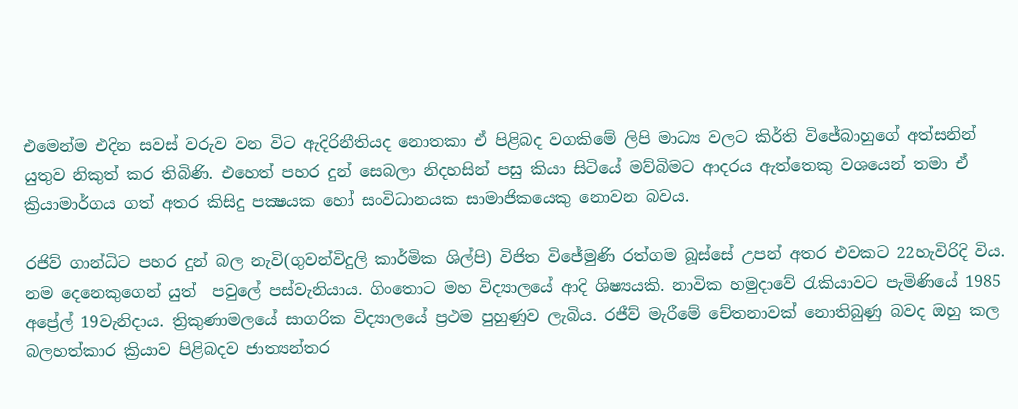එමෙන්ම එදින සවස් වරුව වන විට ඇදිරිනීතියද නොතකා ඒ පිළිබද වගකිමේ ලිපි මාධ්‍ය වලට කිර්ති විජේබාහුගේ අත්සනින් යුතුව නිකුත් කර තිබිණි. එහෙත් පහර දුන් සෙබලා නිදහසින් පසු කියා සිටියේ මව්බිමට ආදරය ඇත්තෙකු වශයෙන් තමා ඒ ක්‍රියාමාර්ගය ගත් අතර කිසිදු පක්‍ෂයක හෝ සංවිධානයක සාමාජිකයෙකු නොවන බවය.

රජිව් ගාන්ධිට පහර දුන් බල නැවි(ගුවන්විදුලි කාර්මික ශිල්පි) විජිත විජේමුණි රත්ගම බූස්සේ උපන් අතර එවකට 22හැවිරිදි විය. නම දෙනෙකුගෙන් යුත්  පවුලේ පස්වැනියාය. ගිංතොට මහ විද්‍යාලයේ ආදි ශිෂ්‍යයකි. නාවික හමුදාවේ රැකියාවට පැමිණියේ 1985 අප්‍රේල් 19වැනිදාය. ත්‍රිකුණාමලයේ සාගරික විද්‍යාලයේ ප්‍රථම පුහුණුව ලැබිය. රජීව් මැරීමේ චේතනාවක් නොතිබුණු බවද ඔහු කල බලහත්කාර ක්‍රියාව පිළිබදව ජාත්‍යන්තර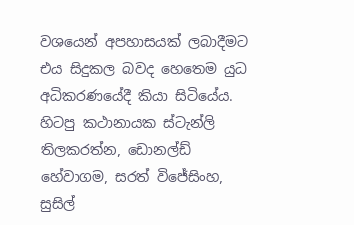වශයෙන් අපහාසයක් ලබාදීමට එය සිදුකල බවද හෙතෙම යුධ අධිකරණයේදී කියා සිටියේය. හිටපු කථානායක ස්ටැන්ලි තිලකරත්න, ඩොනල්ඩ් හේවාගම, සරත් විජේසිංහ, සුසිල්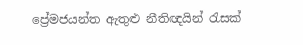ප්‍රේමජයන්ත ඇතුළු නීතිඥයින් රැසක්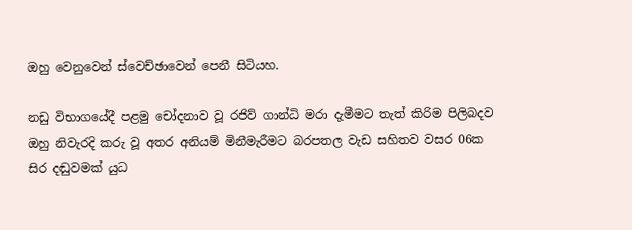ඔහු වෙනුවෙන් ස්වෙච්ඡාවෙන් පෙනී සිටියහ.

නඩු විභාගයේදී පළමු චෝදනාව වූ රජිව් ගාන්ධි මරා දැමීමට තැත් කිරිම පිලිබදව ඔහු නිවැරදි කරු වූ අතර අනියම් මිනීමැරීමට බරපතල වැඩ සහිතව වසර 06ක සිර දඬුවමක් යුධ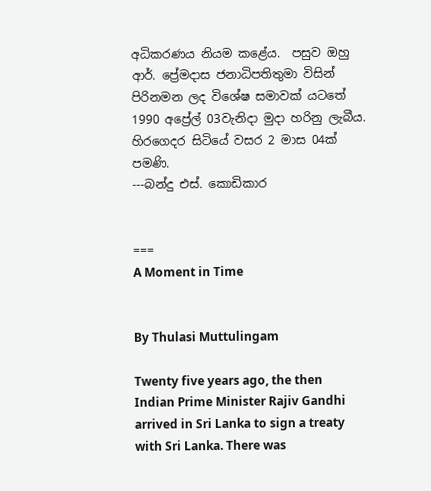අධිකරණය නියම කළේය.  පසුව ඔහු ආර්. ප්‍රේමදාස ජනාධිපතිතුමා විසින් පිරිනමන ලද විශේෂ සමාවක් යටතේ 1990 අප්‍රේල් 03වැනිදා මුදා හරිනු ලැබීය. හිරගෙදර සිටියේ වසර 2 මාස 04ක් පමණි.
---බන්දු එස්. කොඩිකාර


===
A Moment in Time


By Thulasi Muttulingam

Twenty five years ago, the then Indian Prime Minister Rajiv Gandhi arrived in Sri Lanka to sign a treaty with Sri Lanka. There was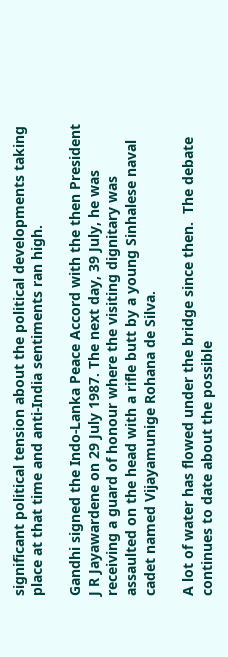significant political tension about the political developments taking place at that time and anti-India sentiments ran high.

Gandhi signed the Indo-Lanka Peace Accord with the then President J R Jayawardene on 29 July 1987. The next day, 39 July, he was receiving a guard of honour where the visiting dignitary was assaulted on the head with a rifle butt by a young Sinhalese naval cadet named Vijayamunige Rohana de Silva.

A lot of water has flowed under the bridge since then.  The debate continues to date about the possible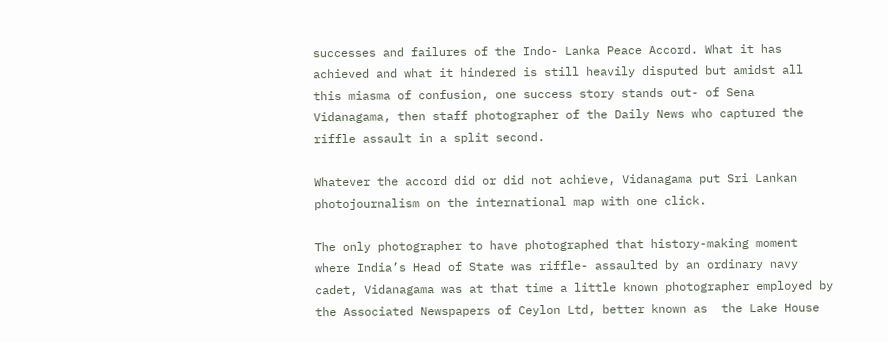successes and failures of the Indo- Lanka Peace Accord. What it has achieved and what it hindered is still heavily disputed but amidst all this miasma of confusion, one success story stands out- of Sena Vidanagama, then staff photographer of the Daily News who captured the riffle assault in a split second.

Whatever the accord did or did not achieve, Vidanagama put Sri Lankan photojournalism on the international map with one click.

The only photographer to have photographed that history-making moment where India’s Head of State was riffle- assaulted by an ordinary navy cadet, Vidanagama was at that time a little known photographer employed by the Associated Newspapers of Ceylon Ltd, better known as  the Lake House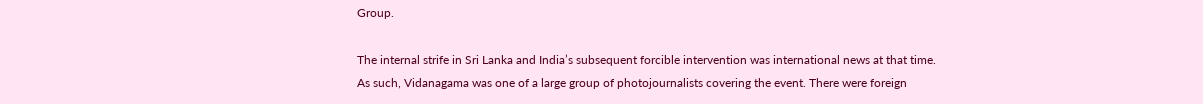Group.

The internal strife in Sri Lanka and India’s subsequent forcible intervention was international news at that time. As such, Vidanagama was one of a large group of photojournalists covering the event. There were foreign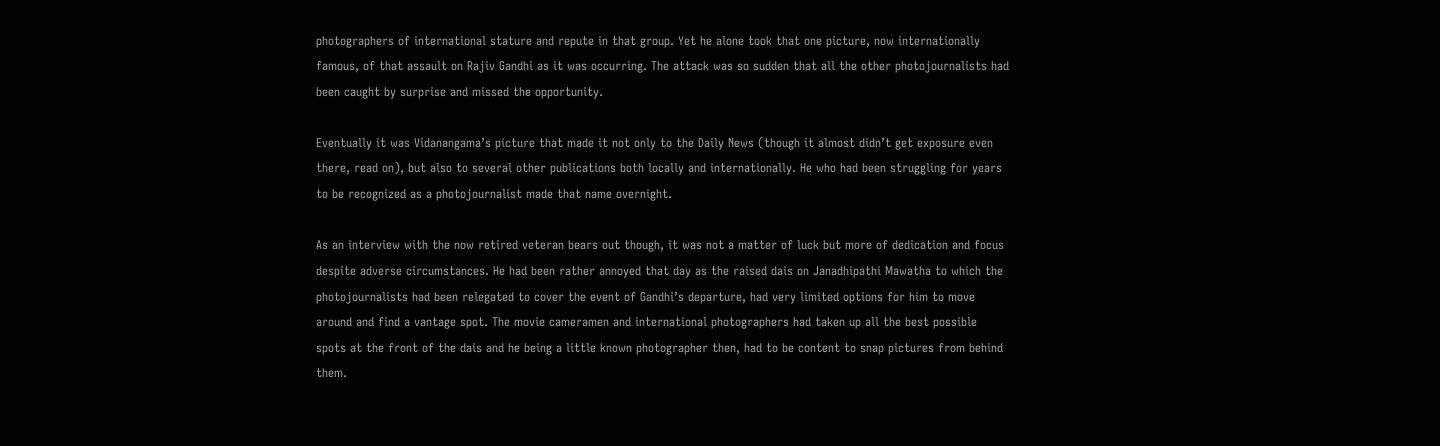photographers of international stature and repute in that group. Yet he alone took that one picture, now internationally famous, of that assault on Rajiv Gandhi as it was occurring. The attack was so sudden that all the other photojournalists had been caught by surprise and missed the opportunity.

Eventually it was Vidanangama’s picture that made it not only to the Daily News (though it almost didn’t get exposure even there, read on), but also to several other publications both locally and internationally. He who had been struggling for years to be recognized as a photojournalist made that name overnight.

As an interview with the now retired veteran bears out though, it was not a matter of luck but more of dedication and focus despite adverse circumstances. He had been rather annoyed that day as the raised dais on Janadhipathi Mawatha to which the photojournalists had been relegated to cover the event of Gandhi’s departure, had very limited options for him to move around and find a vantage spot. The movie cameramen and international photographers had taken up all the best possible spots at the front of the dais and he being a little known photographer then, had to be content to snap pictures from behind them.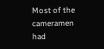Most of the cameramen had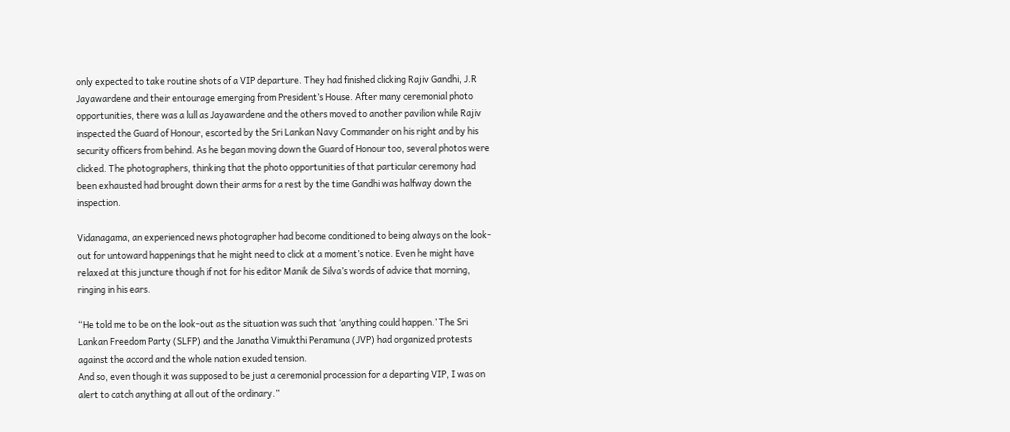only expected to take routine shots of a VIP departure. They had finished clicking Rajiv Gandhi, J.R Jayawardene and their entourage emerging from President’s House. After many ceremonial photo opportunities, there was a lull as Jayawardene and the others moved to another pavilion while Rajiv inspected the Guard of Honour, escorted by the Sri Lankan Navy Commander on his right and by his security officers from behind. As he began moving down the Guard of Honour too, several photos were clicked. The photographers, thinking that the photo opportunities of that particular ceremony had been exhausted had brought down their arms for a rest by the time Gandhi was halfway down the inspection.

Vidanagama, an experienced news photographer had become conditioned to being always on the look-out for untoward happenings that he might need to click at a moment’s notice. Even he might have relaxed at this juncture though if not for his editor Manik de Silva’s words of advice that morning, ringing in his ears.

“He told me to be on the look-out as the situation was such that ‘anything could happen.’ The Sri Lankan Freedom Party (SLFP) and the Janatha Vimukthi Peramuna (JVP) had organized protests against the accord and the whole nation exuded tension.
And so, even though it was supposed to be just a ceremonial procession for a departing VIP, I was on alert to catch anything at all out of the ordinary.”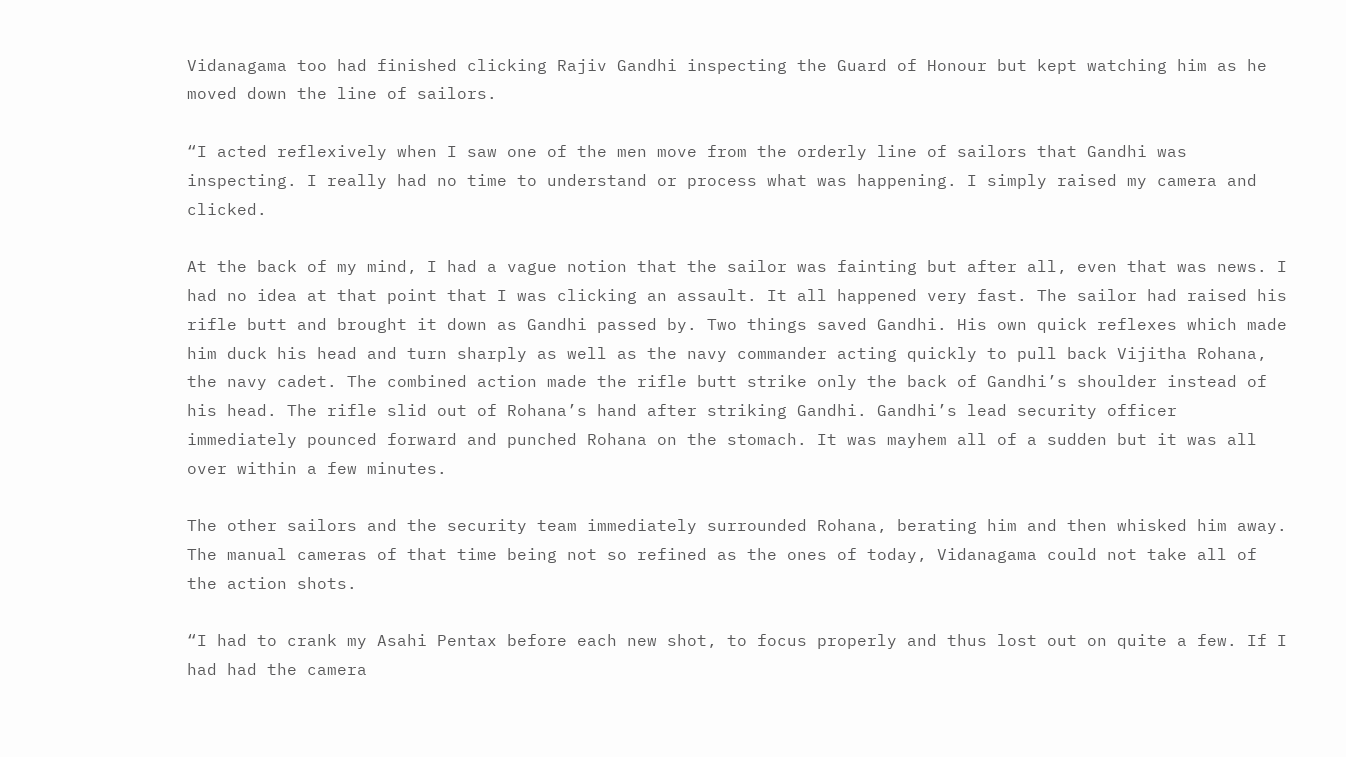Vidanagama too had finished clicking Rajiv Gandhi inspecting the Guard of Honour but kept watching him as he moved down the line of sailors.

“I acted reflexively when I saw one of the men move from the orderly line of sailors that Gandhi was inspecting. I really had no time to understand or process what was happening. I simply raised my camera and clicked.

At the back of my mind, I had a vague notion that the sailor was fainting but after all, even that was news. I had no idea at that point that I was clicking an assault. It all happened very fast. The sailor had raised his rifle butt and brought it down as Gandhi passed by. Two things saved Gandhi. His own quick reflexes which made him duck his head and turn sharply as well as the navy commander acting quickly to pull back Vijitha Rohana, the navy cadet. The combined action made the rifle butt strike only the back of Gandhi’s shoulder instead of his head. The rifle slid out of Rohana’s hand after striking Gandhi. Gandhi’s lead security officer immediately pounced forward and punched Rohana on the stomach. It was mayhem all of a sudden but it was all over within a few minutes.

The other sailors and the security team immediately surrounded Rohana, berating him and then whisked him away.  The manual cameras of that time being not so refined as the ones of today, Vidanagama could not take all of the action shots.

“I had to crank my Asahi Pentax before each new shot, to focus properly and thus lost out on quite a few. If I had had the camera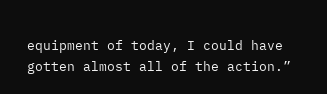equipment of today, I could have gotten almost all of the action.”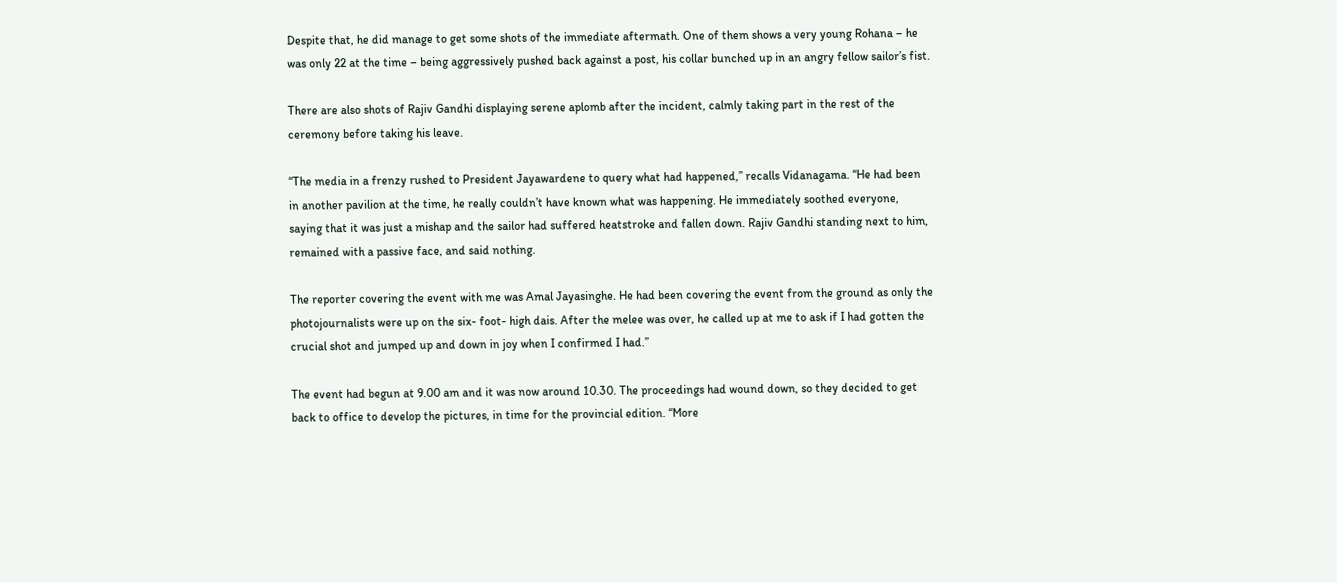Despite that, he did manage to get some shots of the immediate aftermath. One of them shows a very young Rohana – he was only 22 at the time – being aggressively pushed back against a post, his collar bunched up in an angry fellow sailor’s fist.

There are also shots of Rajiv Gandhi displaying serene aplomb after the incident, calmly taking part in the rest of the ceremony before taking his leave.

“The media in a frenzy rushed to President Jayawardene to query what had happened,” recalls Vidanagama. “He had been in another pavilion at the time, he really couldn’t have known what was happening. He immediately soothed everyone, saying that it was just a mishap and the sailor had suffered heatstroke and fallen down. Rajiv Gandhi standing next to him, remained with a passive face, and said nothing.

The reporter covering the event with me was Amal Jayasinghe. He had been covering the event from the ground as only the photojournalists were up on the six- foot- high dais. After the melee was over, he called up at me to ask if I had gotten the crucial shot and jumped up and down in joy when I confirmed I had.”

The event had begun at 9.00 am and it was now around 10.30. The proceedings had wound down, so they decided to get back to office to develop the pictures, in time for the provincial edition. “More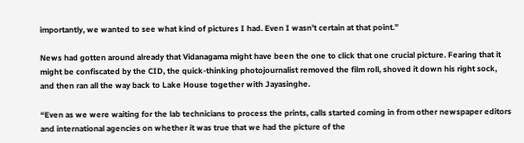importantly, we wanted to see what kind of pictures I had. Even I wasn’t certain at that point.”

News had gotten around already that Vidanagama might have been the one to click that one crucial picture. Fearing that it might be confiscated by the CID, the quick-thinking photojournalist removed the film roll, shoved it down his right sock, and then ran all the way back to Lake House together with Jayasinghe.

“Even as we were waiting for the lab technicians to process the prints, calls started coming in from other newspaper editors and international agencies on whether it was true that we had the picture of the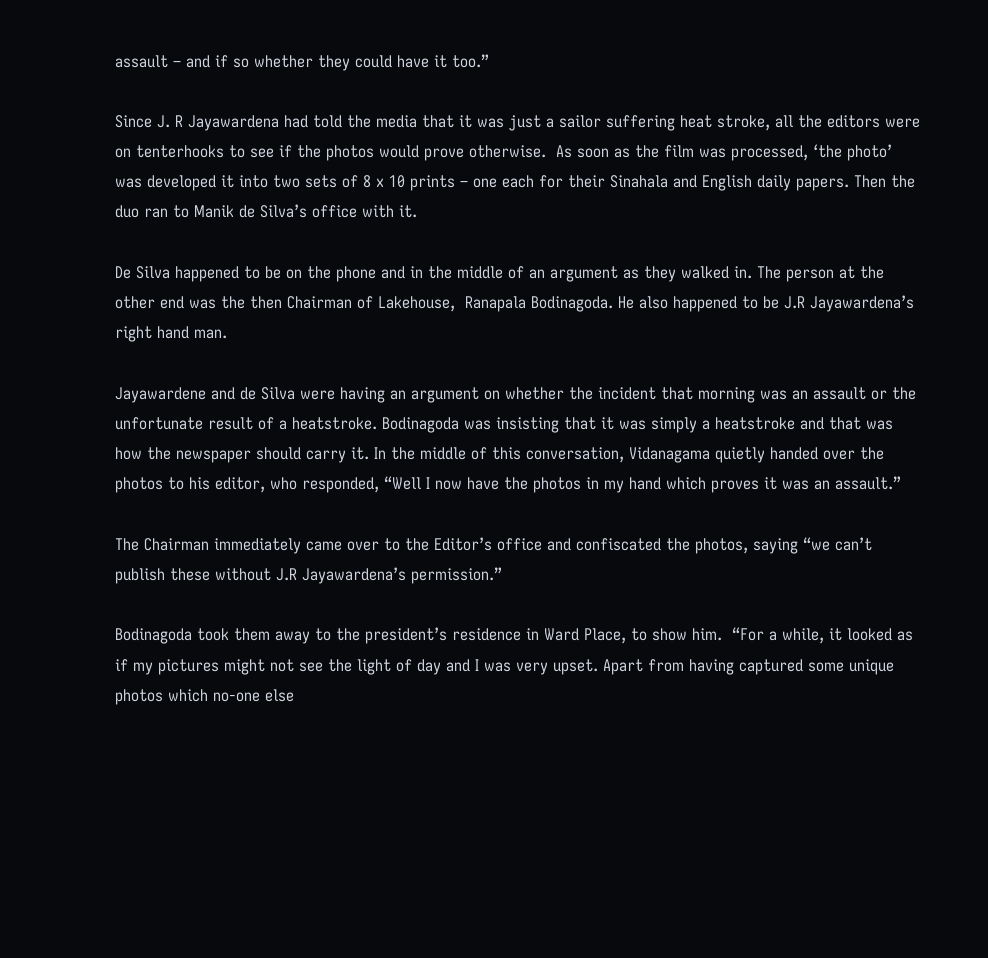assault – and if so whether they could have it too.”

Since J. R Jayawardena had told the media that it was just a sailor suffering heat stroke, all the editors were on tenterhooks to see if the photos would prove otherwise.  As soon as the film was processed, ‘the photo’ was developed it into two sets of 8 x 10 prints – one each for their Sinahala and English daily papers. Then the duo ran to Manik de Silva’s office with it.

De Silva happened to be on the phone and in the middle of an argument as they walked in. The person at the other end was the then Chairman of Lakehouse,  Ranapala Bodinagoda. He also happened to be J.R Jayawardena’s right hand man.

Jayawardene and de Silva were having an argument on whether the incident that morning was an assault or the unfortunate result of a heatstroke. Bodinagoda was insisting that it was simply a heatstroke and that was how the newspaper should carry it. In the middle of this conversation, Vidanagama quietly handed over the photos to his editor, who responded, “Well I now have the photos in my hand which proves it was an assault.”

The Chairman immediately came over to the Editor’s office and confiscated the photos, saying “we can’t publish these without J.R Jayawardena’s permission.”

Bodinagoda took them away to the president’s residence in Ward Place, to show him.  “For a while, it looked as if my pictures might not see the light of day and I was very upset. Apart from having captured some unique photos which no-one else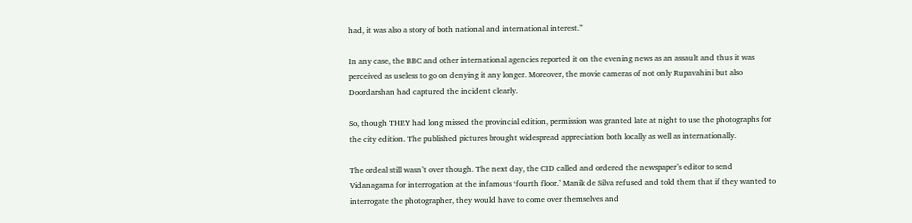had, it was also a story of both national and international interest.”

In any case, the BBC and other international agencies reported it on the evening news as an assault and thus it was perceived as useless to go on denying it any longer. Moreover, the movie cameras of not only Rupavahini but also Doordarshan had captured the incident clearly.

So, though THEY had long missed the provincial edition, permission was granted late at night to use the photographs for the city edition. The published pictures brought widespread appreciation both locally as well as internationally.

The ordeal still wasn’t over though. The next day, the CID called and ordered the newspaper’s editor to send Vidanagama for interrogation at the infamous ‘fourth floor.’ Manik de Silva refused and told them that if they wanted to interrogate the photographer, they would have to come over themselves and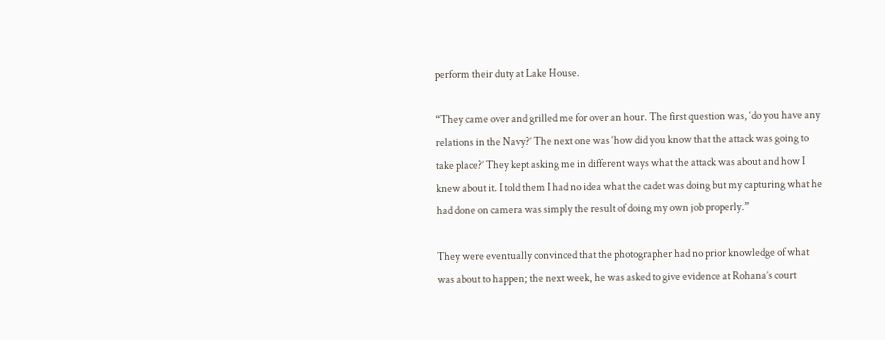perform their duty at Lake House.

“They came over and grilled me for over an hour. The first question was, ‘do you have any relations in the Navy?’ The next one was ‘how did you know that the attack was going to take place?’ They kept asking me in different ways what the attack was about and how I knew about it. I told them I had no idea what the cadet was doing but my capturing what he had done on camera was simply the result of doing my own job properly.”

They were eventually convinced that the photographer had no prior knowledge of what was about to happen; the next week, he was asked to give evidence at Rohana’s court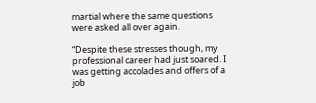martial where the same questions were asked all over again.

“Despite these stresses though, my professional career had just soared. I was getting accolades and offers of a job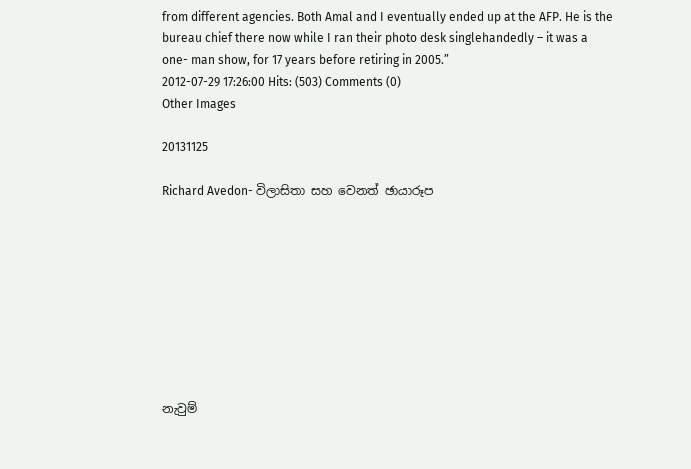from different agencies. Both Amal and I eventually ended up at the AFP. He is the bureau chief there now while I ran their photo desk singlehandedly – it was a one- man show, for 17 years before retiring in 2005.”
2012-07-29 17:26:00 Hits: (503) Comments (0)
Other Images

20131125

Richard Avedon- විලාසිතා සහ වෙනත් ඡායාරූප









නැවුම්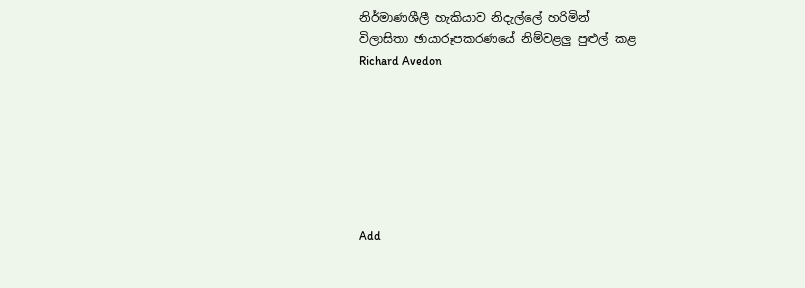නිර්මාණශීලී හැකියාව නිදැල්ලේ හරිමින්
විලාසිතා ඡායාරූපකරණයේ නිම්වළලු පුළුල් කළ
Richard Avedon







Add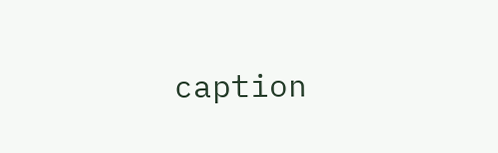caption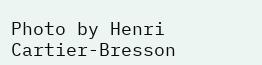Photo by Henri Cartier-Bresson